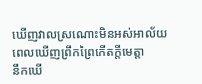ឃើញវាលស្រណោះមិនអស់អាល័យ
ពេលឃើញព្រឹកព្រៃកើតក្ដីមេត្តា
នឹកឃើ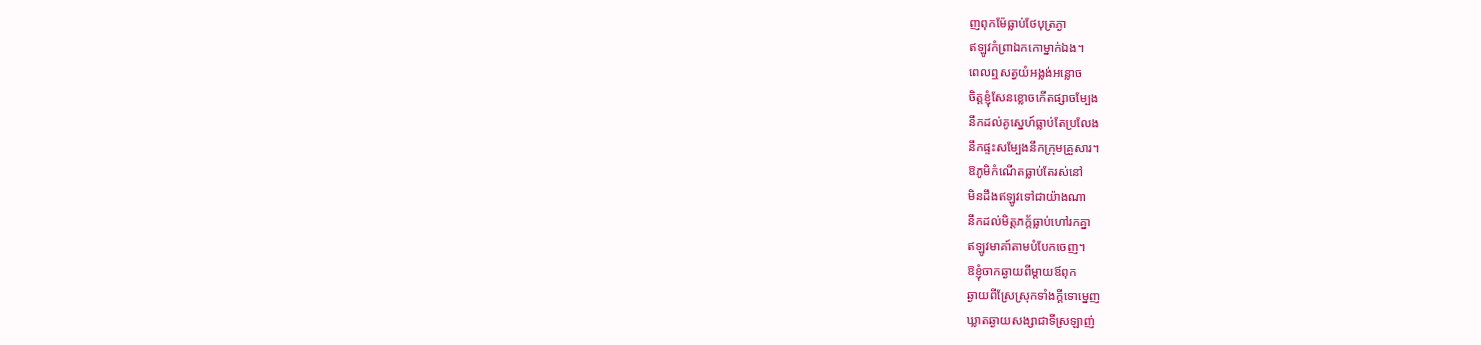ញពុកម៉ែធ្លាប់ថែបុត្រភ្ងា
ឥឡូវកំព្រាឯកកោម្នាក់ឯង។
ពេលឮសត្វយំអង្លង់អន្លោច
ចិត្តខ្ញុំសែនខ្លោចកើតផ្សាចម្បែង
នឹកដល់គូស្នេហ៍ធ្លាប់តែប្រលែង
នឹកផ្ទះសម្បែងនឹកក្រុមគ្រួសារ។
ឱភូមិកំណើតធ្លាប់តែរស់នៅ
មិនដឹងឥឡូវទៅជាយ៉ាងណា
នឹកដល់មិត្តភក្ក័ធ្លាប់ហៅរកគ្នា
ឥឡូវមាគា៍តាមបំបែកចេញ។
ឱខ្ញុំចាកឆ្ងាយពីម្ដាយឪពុក
ឆ្ងាយពីស្រែស្រុកទាំងក្ដីទោម្នេញ
ឃ្លាតឆ្ងាយសង្សាជាទីស្រឡាញ់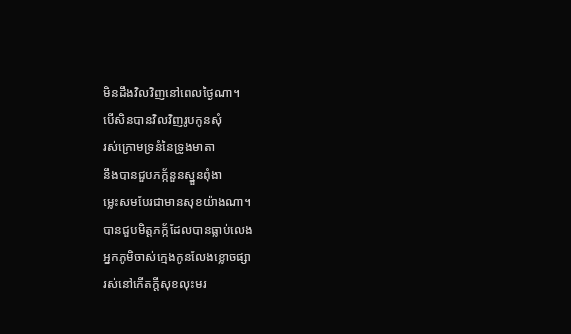មិនដឹងវិលវិញនៅពេលថ្ងៃណា។
បើសិនបានវិលវិញរូបកូនសុំ
រស់ក្រោមទ្រនំនៃទ្រូងមាតា
នឹងបានជួបភក្ក័នួនស្នួនពុំងា
ម្លេះសមបែរជាមានសុខយ៉ាងណា។
បានជួបមិត្តភក្ក័ដែលបានធ្លាប់លេង
អ្នកភូមិចាស់ក្មេងកូនលែងខ្លោចផ្សា
រស់នៅកើតក្ដីសុខលុះមរ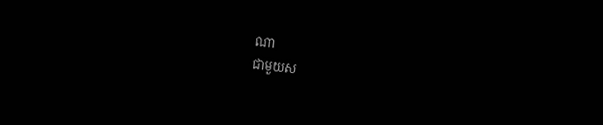ណា
ជាមួយស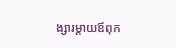ង្សារម្ដាយឪពុក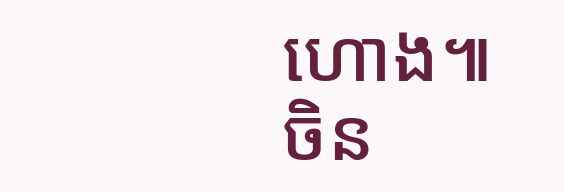ហោង៕
ចិន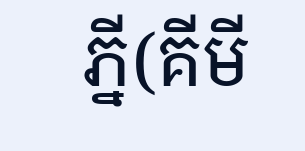ភ្នី(គីមី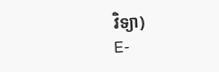វិទ្យា)
E-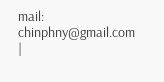mail: chinphny@gmail.com
|